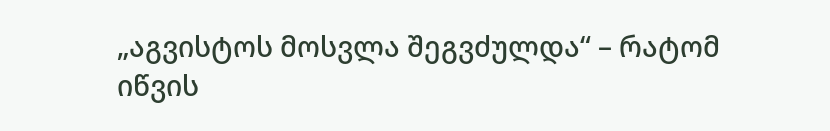„აგვისტოს მოსვლა შეგვძულდა“ – რატომ იწვის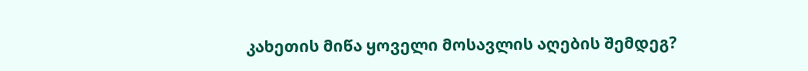კახეთის მიწა ყოველი მოსავლის აღების შემდეგ?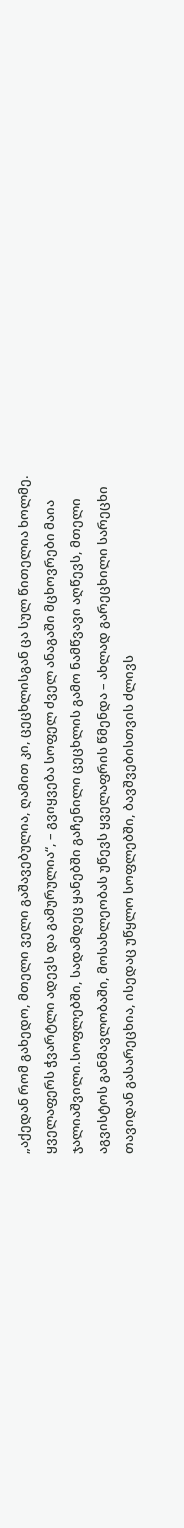„აქედან რომ გახედო, მთელი ველი გაშავებულია, ღამით კი, ცეცხლისგან ცა სულ წითელია ხოლმე. ყველაფერს ჭვარტლი ადევს და გამურულია“, – გვიყვება სოფელ ძველ ანაგაში მცხოვრები მაია ჯალიაშვილი.სოფლებში, სადამდეც ყანებში გაჩენილი ცეცხლის გამო ნამწვავი აღწევს, მთელი აგვისტოს განმავლობაში, მოსახლეობას უწევს ყველაფრის წმენდა – ახლად გარეცხილი სარეცხი თავიდან გასარეცხია, ისედაც უწყლო სოფლებში, ბავშვებისთვის ძლივს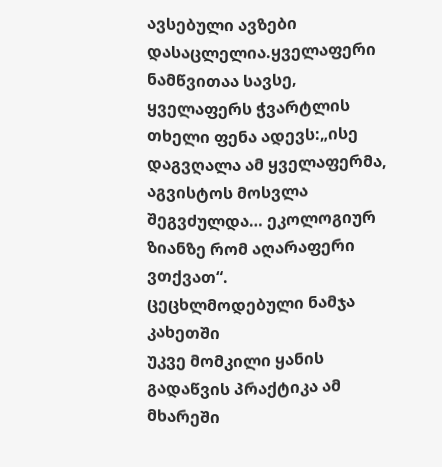ავსებული ავზები დასაცლელია.ყველაფერი ნამწვითაა სავსე, ყველაფერს ჭვარტლის თხელი ფენა ადევს:„ისე დაგვღალა ამ ყველაფერმა, აგვისტოს მოსვლა შეგვძულდა… ეკოლოგიურ ზიანზე რომ აღარაფერი ვთქვათ“.
ცეცხლმოდებული ნამჯა კახეთში
უკვე მომკილი ყანის გადაწვის პრაქტიკა ამ მხარეში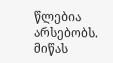წლებია არსებობს. მიწას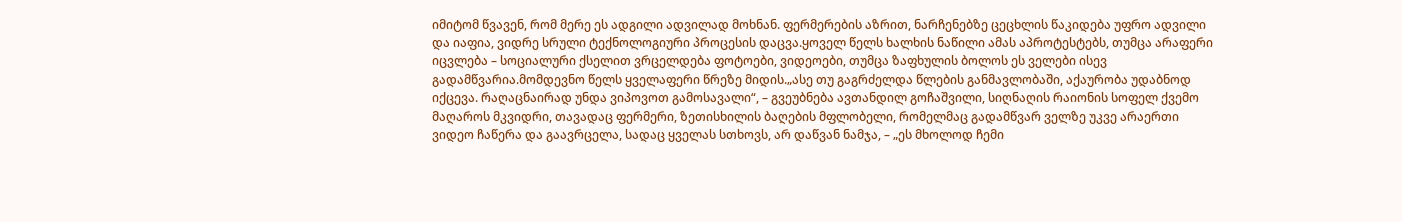იმიტომ წვავენ, რომ მერე ეს ადგილი ადვილად მოხნან. ფერმერების აზრით, ნარჩენებზე ცეცხლის წაკიდება უფრო ადვილი და იაფია, ვიდრე სრული ტექნოლოგიური პროცესის დაცვა.ყოველ წელს ხალხის ნაწილი ამას აპროტესტებს, თუმცა არაფერი იცვლება – სოციალური ქსელით ვრცელდება ფოტოები, ვიდეოები, თუმცა ზაფხულის ბოლოს ეს ველები ისევ გადამწვარია.მომდევნო წელს ყველაფერი წრეზე მიდის.„ასე თუ გაგრძელდა წლების განმავლობაში, აქაურობა უდაბნოდ იქცევა. რაღაცნაირად უნდა ვიპოვოთ გამოსავალი“, – გვეუბნება ავთანდილ გოჩაშვილი, სიღნაღის რაიონის სოფელ ქვემო მაღაროს მკვიდრი, თავადაც ფერმერი, ზეთისხილის ბაღების მფლობელი, რომელმაც გადამწვარ ველზე უკვე არაერთი ვიდეო ჩაწერა და გაავრცელა, სადაც ყველას სთხოვს, არ დაწვან ნამჯა, – „ეს მხოლოდ ჩემი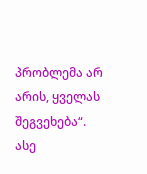პრობლემა არ არის, ყველას შეგვეხება“.
ასე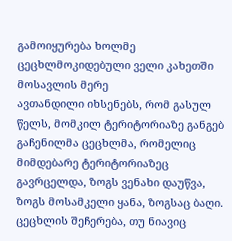გამოიყურება ხოლმე ცეცხლმოკიდებული ველი კახეთში მოსავლის მერე
ავთანდილი იხსენებს, რომ გასულ წელს, მომკილ ტერიტორიაზე განგებ გაჩენილმა ცეცხლმა, რომელიც მიმდებარე ტერიტორიაზეც გავრცელდა, ზოგს ვენახი დაუწვა, ზოგს მოსამკელი ყანა, ზოგსაც ბაღი. ცეცხლის შეჩერება, თუ ნიავიც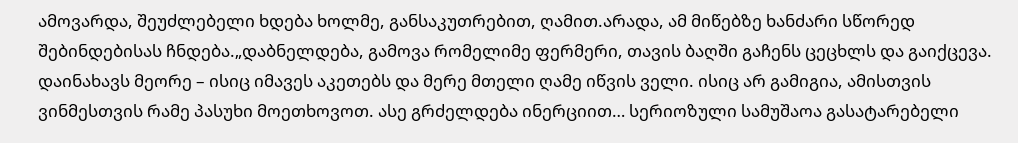ამოვარდა, შეუძლებელი ხდება ხოლმე, განსაკუთრებით, ღამით.არადა, ამ მიწებზე ხანძარი სწორედ შებინდებისას ჩნდება.„დაბნელდება, გამოვა რომელიმე ფერმერი, თავის ბაღში გაჩენს ცეცხლს და გაიქცევა. დაინახავს მეორე – ისიც იმავეს აკეთებს და მერე მთელი ღამე იწვის ველი. ისიც არ გამიგია, ამისთვის ვინმესთვის რამე პასუხი მოეთხოვოთ. ასე გრძელდება ინერციით… სერიოზული სამუშაოა გასატარებელი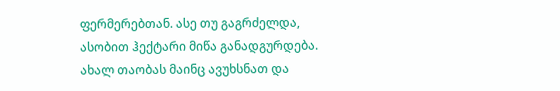ფერმერებთან. ასე თუ გაგრძელდა, ასობით ჰექტარი მიწა განადგურდება. ახალ თაობას მაინც ავუხსნათ და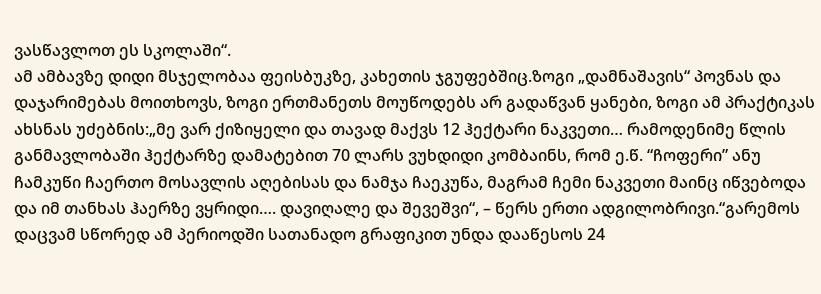ვასწავლოთ ეს სკოლაში“.
ამ ამბავზე დიდი მსჯელობაა ფეისბუკზე, კახეთის ჯგუფებშიც.ზოგი „დამნაშავის“ პოვნას და დაჯარიმებას მოითხოვს, ზოგი ერთმანეთს მოუწოდებს არ გადაწვან ყანები, ზოგი ამ პრაქტიკას ახსნას უძებნის:„მე ვარ ქიზიყელი და თავად მაქვს 12 ჰექტარი ნაკვეთი… რამოდენიმე წლის განმავლობაში ჰექტარზე დამატებით 70 ლარს ვუხდიდი კომბაინს, რომ ე.წ. “ჩოფერი” ანუ ჩამკუწი ჩაერთო მოსავლის აღებისას და ნამჯა ჩაეკუწა, მაგრამ ჩემი ნაკვეთი მაინც იწვებოდა და იმ თანხას ჰაერზე ვყრიდი…. დავიღალე და შევეშვი“, – წერს ერთი ადგილობრივი.“გარემოს დაცვამ სწორედ ამ პერიოდში სათანადო გრაფიკით უნდა დააწესოს 24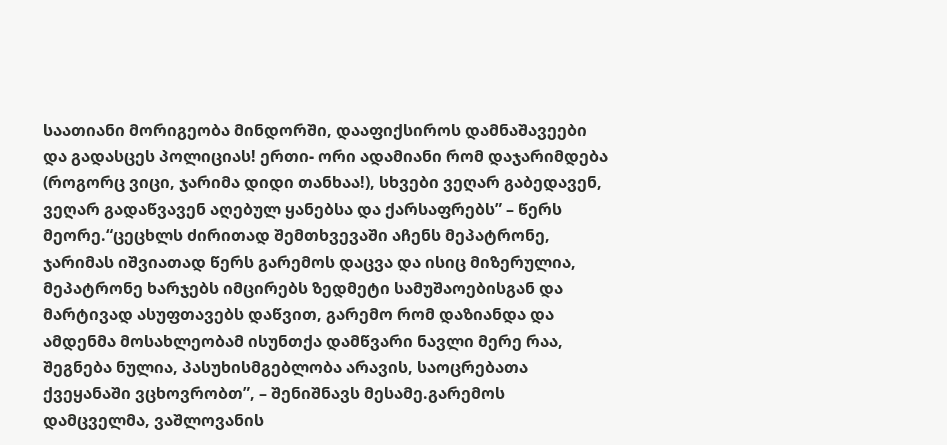საათიანი მორიგეობა მინდორში, დააფიქსიროს დამნაშავეები და გადასცეს პოლიციას! ერთი- ორი ადამიანი რომ დაჯარიმდება (როგორც ვიცი, ჯარიმა დიდი თანხაა!), სხვები ვეღარ გაბედავენ, ვეღარ გადაწვავენ აღებულ ყანებსა და ქარსაფრებს” – წერს მეორე.“ცეცხლს ძირითად შემთხვევაში აჩენს მეპატრონე, ჯარიმას იშვიათად წერს გარემოს დაცვა და ისიც მიზერულია, მეპატრონე ხარჯებს იმცირებს ზედმეტი სამუშაოებისგან და მარტივად ასუფთავებს დაწვით, გარემო რომ დაზიანდა და ამდენმა მოსახლეობამ ისუნთქა დამწვარი ნავლი მერე რაა, შეგნება ნულია, პასუხისმგებლობა არავის, საოცრებათა ქვეყანაში ვცხოვრობთ”, – შენიშნავს მესამე.გარემოს დამცველმა, ვაშლოვანის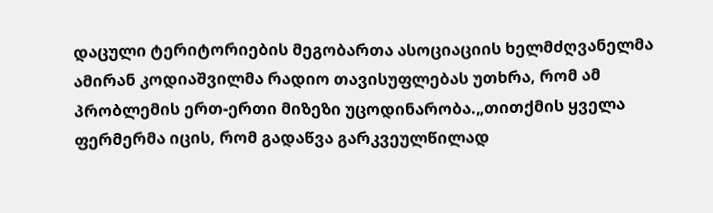დაცული ტერიტორიების მეგობართა ასოციაციის ხელმძღვანელმა ამირან კოდიაშვილმა რადიო თავისუფლებას უთხრა, რომ ამ პრობლემის ერთ-ერთი მიზეზი უცოდინარობა.„თითქმის ყველა ფერმერმა იცის, რომ გადაწვა გარკვეულწილად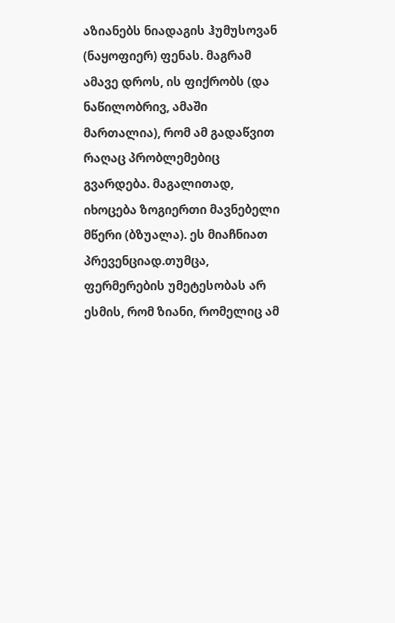აზიანებს ნიადაგის ჰუმუსოვან (ნაყოფიერ) ფენას. მაგრამ ამავე დროს, ის ფიქრობს (და ნაწილობრივ, ამაში მართალია), რომ ამ გადაწვით რაღაც პრობლემებიც გვარდება. მაგალითად, იხოცება ზოგიერთი მავნებელი მწერი (ბზუალა). ეს მიაჩნიათ პრევენციად.თუმცა, ფერმერების უმეტესობას არ ესმის, რომ ზიანი, რომელიც ამ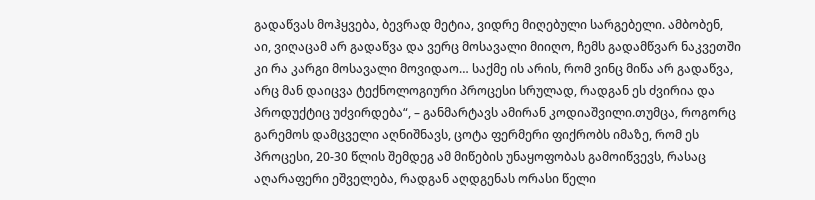გადაწვას მოჰყვება, ბევრად მეტია, ვიდრე მიღებული სარგებელი. ამბობენ, აი, ვიღაცამ არ გადაწვა და ვერც მოსავალი მიიღო, ჩემს გადამწვარ ნაკვეთში კი რა კარგი მოსავალი მოვიდაო… საქმე ის არის, რომ ვინც მიწა არ გადაწვა, არც მან დაიცვა ტექნოლოგიური პროცესი სრულად, რადგან ეს ძვირია და პროდუქტიც უძვირდება“, – განმარტავს ამირან კოდიაშვილი.თუმცა, როგორც გარემოს დამცველი აღნიშნავს, ცოტა ფერმერი ფიქრობს იმაზე, რომ ეს პროცესი, 20-30 წლის შემდეგ ამ მიწების უნაყოფობას გამოიწვევს, რასაც აღარაფერი ეშველება, რადგან აღდგენას ორასი წელი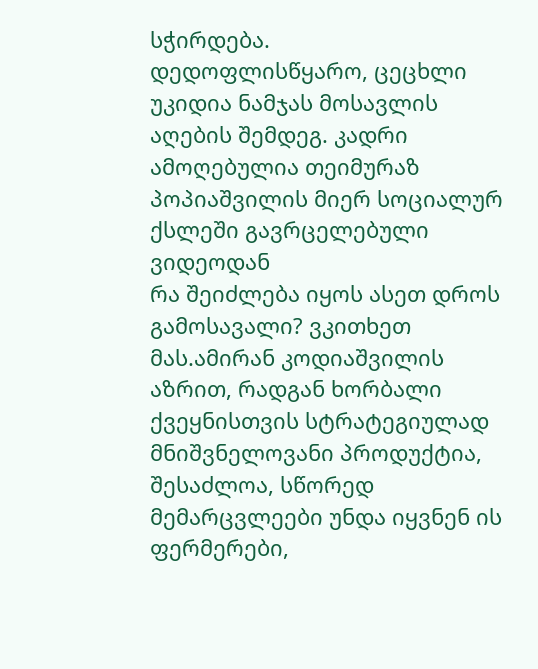სჭირდება.
დედოფლისწყარო, ცეცხლი უკიდია ნამჯას მოსავლის აღების შემდეგ. კადრი ამოღებულია თეიმურაზ პოპიაშვილის მიერ სოციალურ ქსლეში გავრცელებული ვიდეოდან
რა შეიძლება იყოს ასეთ დროს გამოსავალი? ვკითხეთ მას.ამირან კოდიაშვილის აზრით, რადგან ხორბალი ქვეყნისთვის სტრატეგიულად მნიშვნელოვანი პროდუქტია, შესაძლოა, სწორედ მემარცვლეები უნდა იყვნენ ის ფერმერები,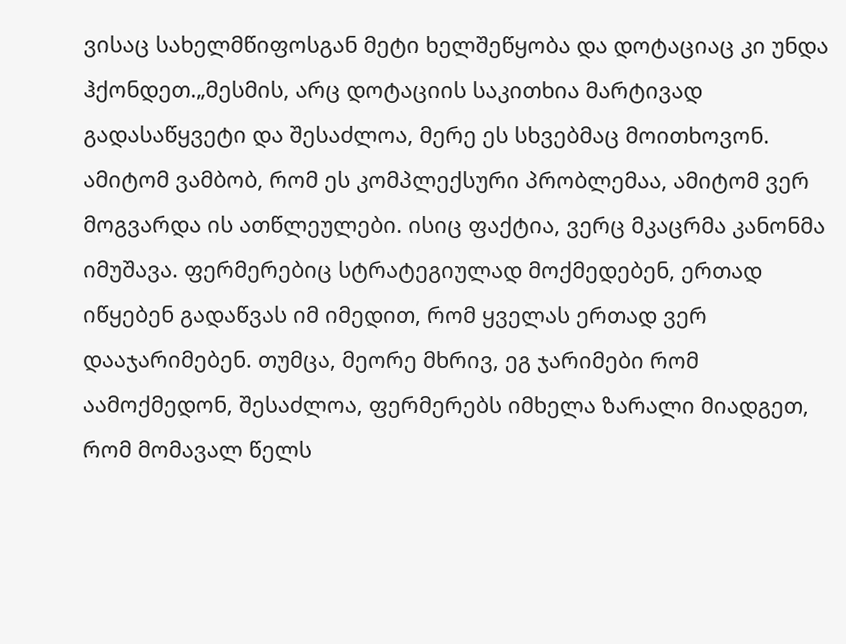ვისაც სახელმწიფოსგან მეტი ხელშეწყობა და დოტაციაც კი უნდა ჰქონდეთ.„მესმის, არც დოტაციის საკითხია მარტივად გადასაწყვეტი და შესაძლოა, მერე ეს სხვებმაც მოითხოვონ. ამიტომ ვამბობ, რომ ეს კომპლექსური პრობლემაა, ამიტომ ვერ მოგვარდა ის ათწლეულები. ისიც ფაქტია, ვერც მკაცრმა კანონმა იმუშავა. ფერმერებიც სტრატეგიულად მოქმედებენ, ერთად იწყებენ გადაწვას იმ იმედით, რომ ყველას ერთად ვერ დააჯარიმებენ. თუმცა, მეორე მხრივ, ეგ ჯარიმები რომ აამოქმედონ, შესაძლოა, ფერმერებს იმხელა ზარალი მიადგეთ, რომ მომავალ წელს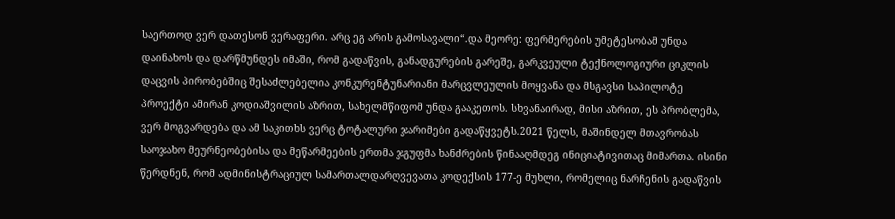საერთოდ ვერ დათესონ ვერაფერი. არც ეგ არის გამოსავალი“.და მეორე: ფერმერების უმეტესობამ უნდა დაინახოს და დარწმუნდეს იმაში, რომ გადაწვის, განადგურების გარეშე, გარკვეული ტექნოლოგიური ციკლის დაცვის პირობებშიც შესაძლებელია კონკურენტუნარიანი მარცვლეულის მოყვანა და მსგავსი საპილოტე პროექტი ამირან კოდიაშვილის აზრით, სახელმწიფომ უნდა გააკეთოს. სხვანაირად, მისი აზრით, ეს პრობლემა, ვერ მოგვარდება და ამ საკითხს ვერც ტოტალური ჯარიმები გადაწყვეტს.2021 წელს, მაშინდელ მთავრობას საოჯახო მეურნეობებისა და მეწარმეების ერთმა ჯგუფმა ხანძრების წინააღმდეგ ინიციატივითაც მიმართა. ისინი წერდნენ, რომ ადმინისტრაციულ სამართალდარღვევათა კოდექსის 177-ე მუხლი, რომელიც ნარჩენის გადაწვის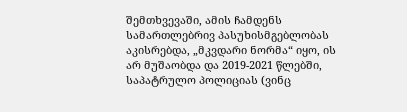შემთხვევაში, ამის ჩამდენს სამართლებრივ პასუხისმგებლობას აკისრებდა, „მკვდარი ნორმა“ იყო, ის არ მუშაობდა და 2019-2021 წლებში, საპატრულო პოლიციას (ვინც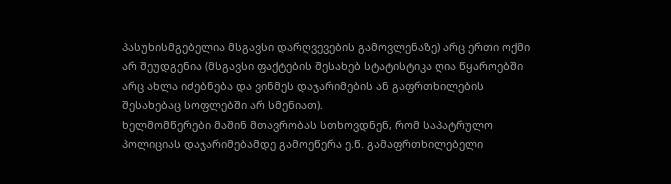პასუხისმგებელია მსგავსი დარღვევების გამოვლენაზე) არც ერთი ოქმი არ შეუდგენია (მსგავსი ფაქტების შესახებ სტატისტიკა ღია წყაროებში არც ახლა იძებნება და ვინმეს დაჯარიმების ან გაფრთხილების შესახებაც სოფლებში არ სმენიათ).
ხელმომწერები მაშინ მთავრობას სთხოვდნენ, რომ საპატრულო პოლიციას დაჯარიმებამდე გამოეწერა ე.წ. გამაფრთხილებელი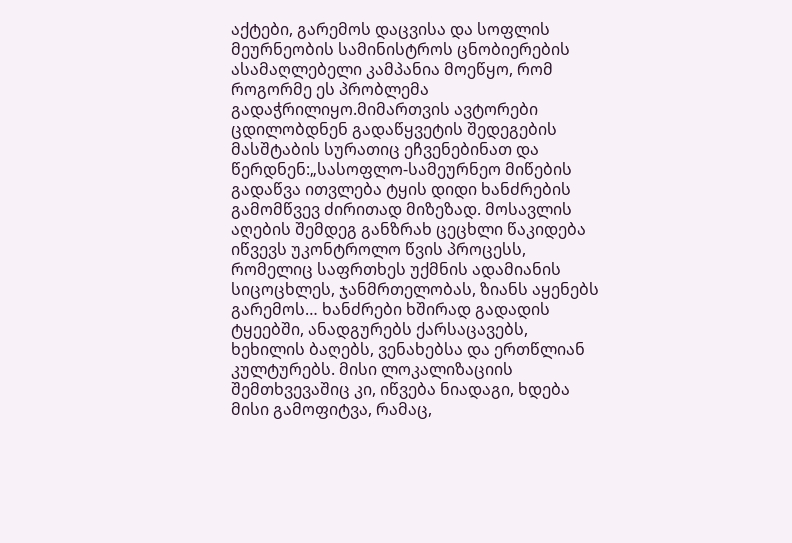აქტები, გარემოს დაცვისა და სოფლის მეურნეობის სამინისტროს ცნობიერების ასამაღლებელი კამპანია მოეწყო, რომ როგორმე ეს პრობლემა გადაჭრილიყო.მიმართვის ავტორები ცდილობდნენ გადაწყვეტის შედეგების მასშტაბის სურათიც ეჩვენებინათ და წერდნენ:„სასოფლო-სამეურნეო მიწების გადაწვა ითვლება ტყის დიდი ხანძრების გამომწვევ ძირითად მიზეზად. მოსავლის აღების შემდეგ განზრახ ცეცხლი წაკიდება იწვევს უკონტროლო წვის პროცესს, რომელიც საფრთხეს უქმნის ადამიანის სიცოცხლეს, ჯანმრთელობას, ზიანს აყენებს გარემოს… ხანძრები ხშირად გადადის ტყეებში, ანადგურებს ქარსაცავებს, ხეხილის ბაღებს, ვენახებსა და ერთწლიან კულტურებს. მისი ლოკალიზაციის შემთხვევაშიც კი, იწვება ნიადაგი, ხდება მისი გამოფიტვა, რამაც,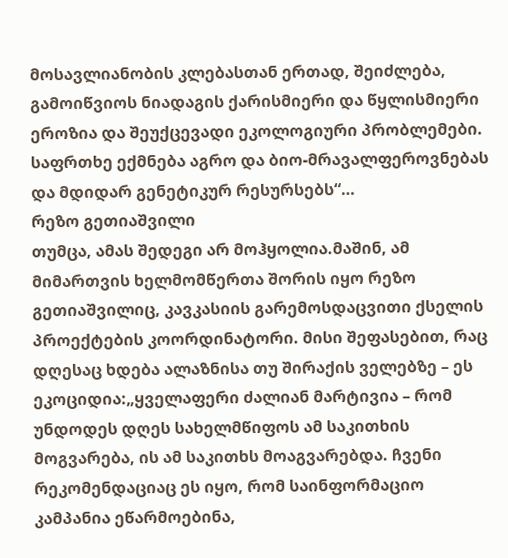მოსავლიანობის კლებასთან ერთად, შეიძლება, გამოიწვიოს ნიადაგის ქარისმიერი და წყლისმიერი ეროზია და შეუქცევადი ეკოლოგიური პრობლემები. საფრთხე ექმნება აგრო და ბიო-მრავალფეროვნებას და მდიდარ გენეტიკურ რესურსებს“…
რეზო გეთიაშვილი
თუმცა, ამას შედეგი არ მოჰყოლია.მაშინ, ამ მიმართვის ხელმომწერთა შორის იყო რეზო გეთიაშვილიც, კავკასიის გარემოსდაცვითი ქსელის პროექტების კოორდინატორი. მისი შეფასებით, რაც დღესაც ხდება ალაზნისა თუ შირაქის ველებზე – ეს ეკოციდია:„ყველაფერი ძალიან მარტივია – რომ უნდოდეს დღეს სახელმწიფოს ამ საკითხის მოგვარება, ის ამ საკითხს მოაგვარებდა. ჩვენი რეკომენდაციაც ეს იყო, რომ საინფორმაციო კამპანია ეწარმოებინა,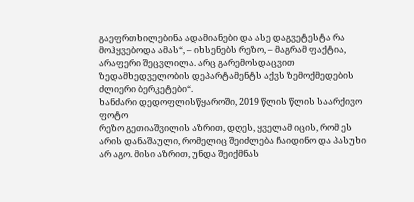გაეფრთხილებინა ადამიანები და ასე დაგვეტესტა რა მოჰყვებოდა ამას“, – იხსენებს რეზო, – მაგრამ ფაქტია, არაფერი შეცვლილა. არც გარემოსდაცვით ზედამხედველობის დეპარტამენტს აქვს ზემოქმედების ძლიერი ბერკეტები“.
ხანძარი დედოფლისწყაროში, 2019 წლის წლის საარქივო ფოტო
რეზო გეთიაშვილის აზრით, დღეს, ყველამ იცის, რომ ეს არის დანაშაული, რომელიც შეიძლება ჩაიდინო და პასუხი არ აგო. მისი აზრით, უნდა შეიქმნას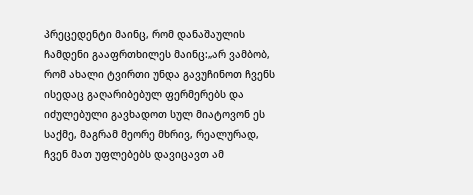პრეცედენტი მაინც, რომ დანაშაულის ჩამდენი გააფრთხილეს მაინც:„არ ვამბობ, რომ ახალი ტვირთი უნდა გავუჩინოთ ჩვენს ისედაც გაღარიბებულ ფერმერებს და იძულებული გავხადოთ სულ მიატოვონ ეს საქმე, მაგრამ მეორე მხრივ, რეალურად, ჩვენ მათ უფლებებს დავიცავთ ამ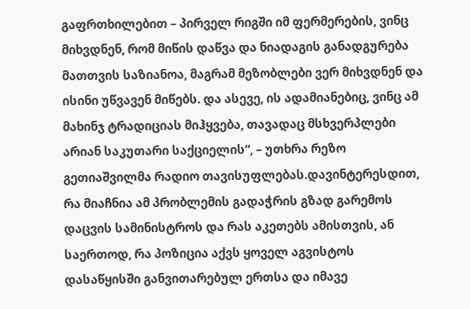გაფრთხილებით – პირველ რიგში იმ ფერმერების, ვინც მიხვდნენ, რომ მიწის დაწვა და ნიადაგის განადგურება მათთვის საზიანოა, მაგრამ მეზობლები ვერ მიხვდნენ და ისინი უწვავენ მიწებს. და ასევე, ის ადამიანებიც, ვინც ამ მახინჯ ტრადიციას მიჰყვება, თავადაც მსხვერპლები არიან საკუთარი საქციელის“, – უთხრა რეზო გეთიაშვილმა რადიო თავისუფლებას.დავინტერესდით, რა მიაჩნია ამ პრობლემის გადაჭრის გზად გარემოს დაცვის სამინისტროს და რას აკეთებს ამისთვის, ან საერთოდ, რა პოზიცია აქვს ყოველ აგვისტოს დასაწყისში განვითარებულ ერთსა და იმავე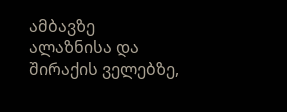ამბავზე ალაზნისა და შირაქის ველებზე,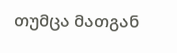თუმცა მათგან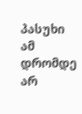პასუხი ამ დრომდე არ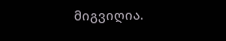მიგვიღია.